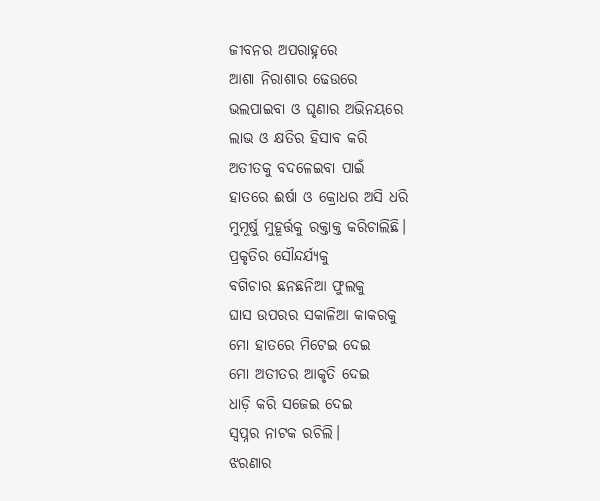ଜୀବନର ଅପରାହ୍ନରେ
ଆଶା ନିରାଶାର ଢେଉରେ
ଭଲପାଇବା ଓ ଘୃଣାର ଅଭିନୟରେ
ଲାଭ ଓ କ୍ଷତିର ହିସାବ କରି
ଅତୀତକୁ ବଦଳେଇବା ପାଇଁ
ହାତରେ ଈର୍ଷା ଓ କ୍ରୋଧର ଅସି ଧରି
ମୁମୂର୍ଷୁ ମୁହୂର୍ତ୍ତକୁ ରକ୍ତାକ୍ତ କରିଚାଲିଛି।
ପ୍ରକୃତିର ସୌନ୍ଦର୍ଯ୍ୟକୁ
ବଗିଚାର ଛନଛନିଆ ଫୁଲକୁ
ଘାସ ଉପରର ସକାଳିଆ କାକରକୁ
ମୋ ହାତରେ ମିଟେଇ ଦେଇ
ମୋ ଅତୀତର ଆକୃତି ଦେଇ
ଧାଡ଼ି କରି ସଜେଇ ଦେଇ
ସ୍ବପ୍ନର ନାଟକ ରଚିଲି।
ଝରଣାର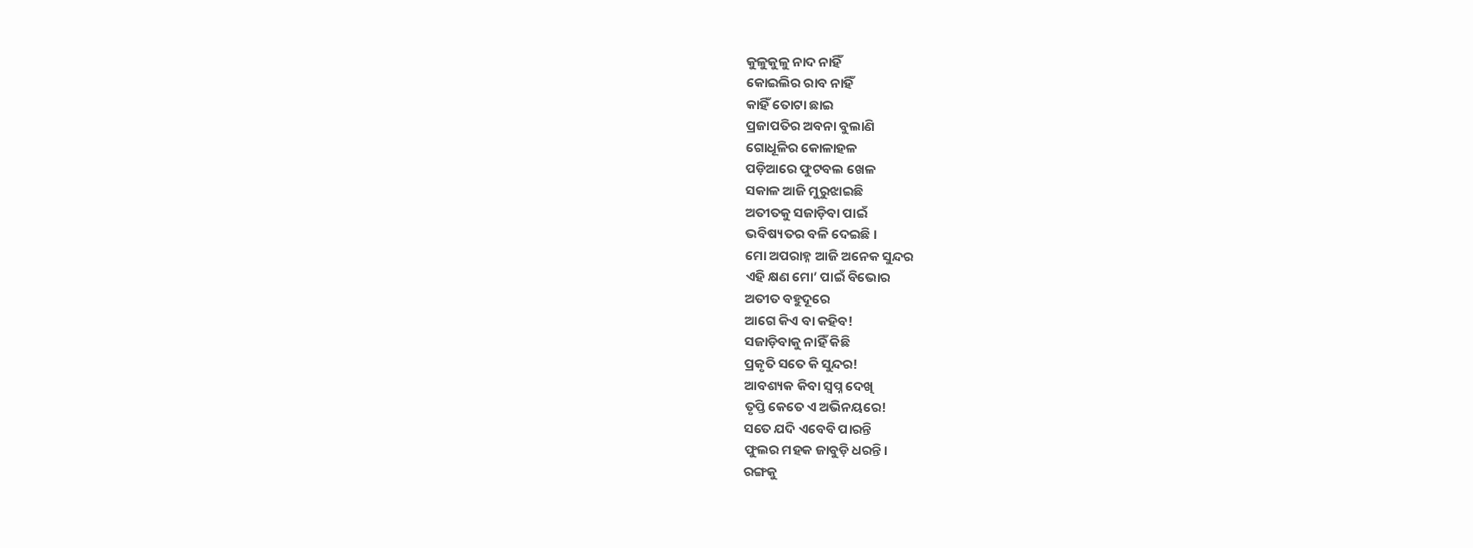କୁଳୁକୁଳୁ ନାଦ ନାହିଁ
କୋଇଲିର ରାବ ନାହିଁ
କାହିଁ ତୋଟା ଛାଇ
ପ୍ରଜାପତିର ଅବନା ବୁଲାଣି
ଗୋଧୂଳିର କୋଳାହଳ
ପଡ଼ିଆରେ ଫୁଟବଲ ଖେଳ
ସକାଳ ଆଜି ମୁରୁଝାଇଛି
ଅତୀତକୁ ସଜାଡ଼ିବା ପାଇଁ
ଭବିଷ୍ୟତର ବଳି ଦେଇଛି।
ମୋ ଅପରାହ୍ନ ଆଜି ଅନେକ ସୁନ୍ଦର
ଏହି କ୍ଷଣ ମୋ’ ପାଇଁ ବିଭୋର
ଅତୀତ ବହୁଦୂରେ
ଆଗେ କିଏ ବା କହିବ!
ସଜାଡ଼ିବାକୁ ନାହିଁ କିଛି
ପ୍ରକୃତି ସତେ କି ସୁନ୍ଦର!
ଆବଶ୍ୟକ କିବା ସ୍ବପ୍ନ ଦେଖି
ତୃପ୍ତି କେତେ ଏ ଅଭିନୟରେ!
ସତେ ଯଦି ଏବେବି ପାରନ୍ତି
ଫୁଲର ମହକ ଜାବୁଡ଼ି ଧରନ୍ତି।
ରଙ୍ଗକୁ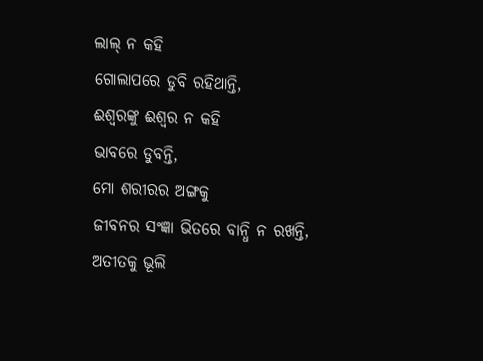ଲାଲ୍ ନ କହି
ଗୋଲାପରେ ଡୁବି ରହିଥାନ୍ତି,
ଈଶ୍ବରଙ୍କୁ ଈଶ୍ବର ନ କହି
ଭାବରେ ଡୁବନ୍ତି,
ମୋ ଶରୀରର ଅଙ୍ଗକୁ
ଜୀବନର ସଂଜ୍ଞା ଭିତରେ ବାନ୍ଧି ନ ରଖନ୍ତି,
ଅତୀତକୁ ଭୂଲି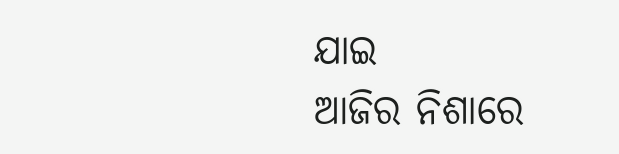ଯାଇ
ଆଜିର ନିଶାରେ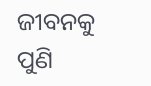ଜୀବନକୁ ପୁଣି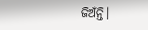ଜିଅଁନ୍ତି।